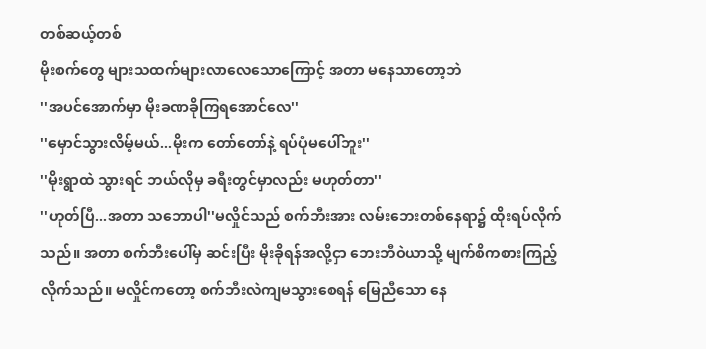တစ်ဆယ့်တစ်
မိုးစက်တွေ များသထက်များလာလေသောကြောင့် အတာ မနေသာတော့ဘဲ
''အပင်အောက်မှာ မိုးခဏခိုကြရအောင်လေ''
''မှောင်သွားလိမ့်မယ်...မိုးက တော်တော်နဲ့ ရပ်ပုံမပေါ်ဘူး''
''မိုးရွာထဲ သွားရင် ဘယ်လိုမှ ခရီးတွင်မှာလည်း မဟုတ်တာ''
''ဟုတ်ပြီ...အတာ သဘောပါ''မလှိုင်သည် စက်ဘီးအား လမ်းဘေးတစ်နေရာ၌ ထိုးရပ်လိုက်သည်။ အတာ စက်ဘီးပေါ်မှ ဆင်းပြီး မိုးခိုရန်အလို့ငှာ ဘေးဘီဝဲယာသို့ မျက်စိကစားကြည့်လိုက်သည်။ မလှိုင်ကတော့ စက်ဘီးလဲကျမသွားစေရန် မြေညီသော နေ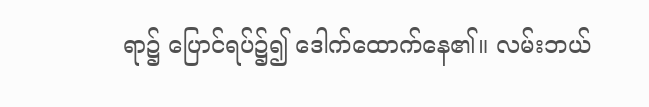ရာ၌ ပြောင်ရပ်၌၍ ဒေါက်ထောက်နေ၏။ လမ်းဘယ်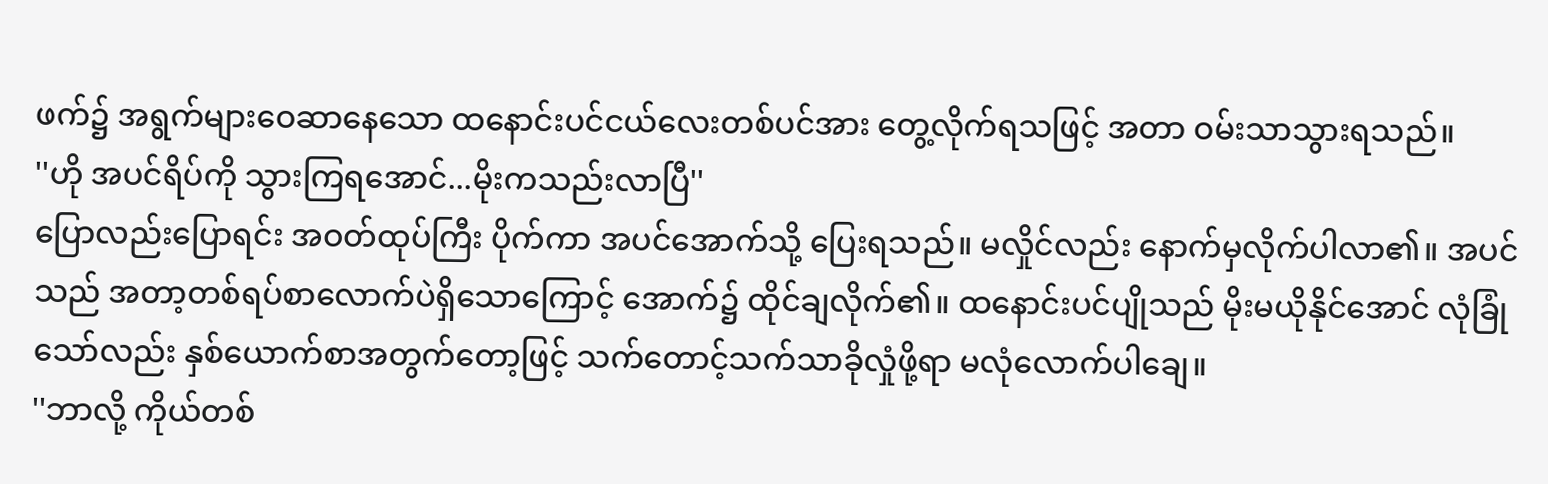ဖက်၌ အရွက်များဝေဆာနေသော ထနောင်းပင်ငယ်လေးတစ်ပင်အား တွေ့လိုက်ရသဖြင့် အတာ ဝမ်းသာသွားရသည်။
''ဟို အပင်ရိပ်ကို သွားကြရအောင်...မိုးကသည်းလာပြီ''
ပြောလည်းပြောရင်း အဝတ်ထုပ်ကြီး ပိုက်ကာ အပင်အောက်သို့ ပြေးရသည်။ မလှိုင်လည်း နောက်မှလိုက်ပါလာ၏။ အပင်သည် အတာ့တစ်ရပ်စာလောက်ပဲရှိသောကြောင့် အောက်၌ ထိုင်ချလိုက်၏။ ထနောင်းပင်ပျိုသည် မိုးမယိုနိုင်အောင် လုံခြုံသော်လည်း နှစ်ယောက်စာအတွက်တော့ဖြင့် သက်တောင့်သက်သာခိုလှုံဖို့ရာ မလုံလောက်ပါချေ။
''ဘာလို့ ကိုယ်တစ်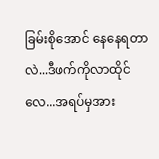ခြမ်းစိုအောင် နေနေရတာလဲ...ဒီဖက်ကိုလာထိုင်လေ...အရပ်မှအား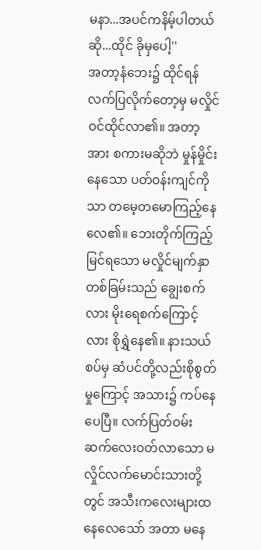မနာ...အပင်ကနိမ့်ပါတယ်ဆို...ထိုင် ခိုမှပေါ့''
အတာ့နံဘေး၌ ထိုင်ရန် လက်ပြလိုက်တော့မှ မလှိုင်ဝင်ထိုင်လာ၏။ အတာ့အား စကားမဆိုဘဲ မှုန်မှိုင်းနေသော ပတ်ဝန်းကျင်ကိုသာ တမေ့တမောကြည့်နေလေ၏။ ဘေးတိုက်ကြည့်မြင်ရသော မလှိုင်မျက်နှာတစ်ခြမ်းသည် ချွေးစက်လား မိုးရေစက်ကြောင့်လား စိုရွှဲနေ၏။ နားသယ်စပ်မှ ဆံပင်တို့လည်းစိုစွတ်မှုကြောင့် အသား၌ ကပ်နေပေပြီ။ လက်ပြတ်ဝမ်းဆက်လေးဝတ်လာသော မလှိုင်လက်မောင်းသားတို့တွင် အသီးကလေးများထနေလေသော် အတာ မနေ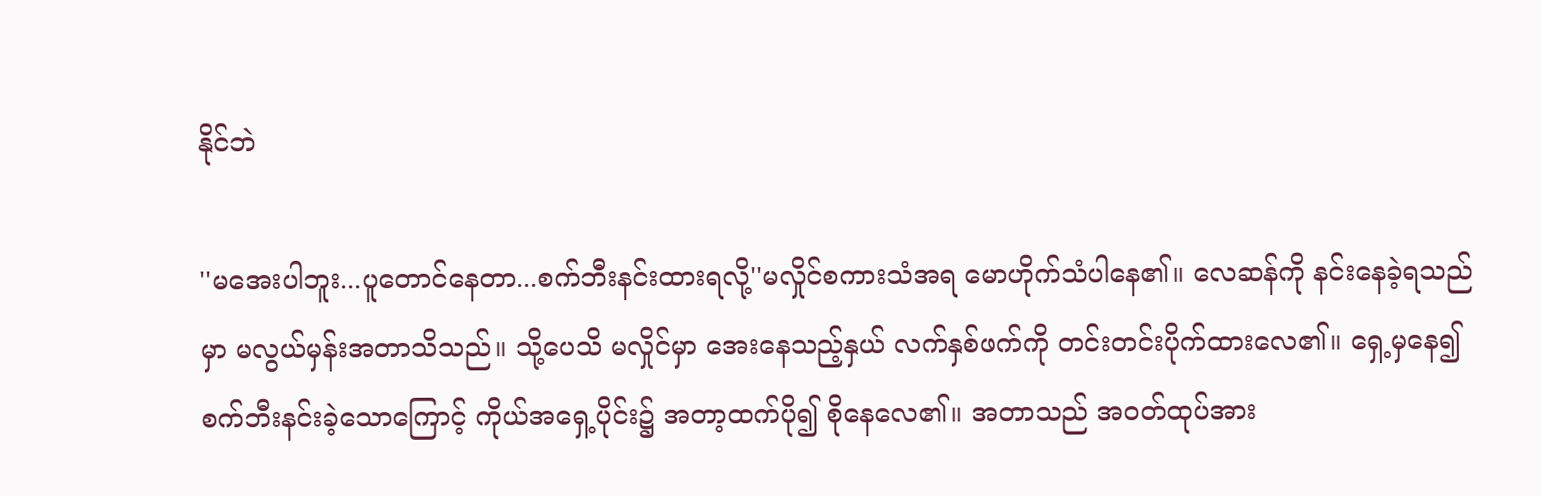နိုင်ဘဲ

''မအေးပါဘူး...ပူတောင်နေတာ...စက်ဘီးနင်းထားရလို့''မလှိုင်စကားသံအရ မောဟိုက်သံပါနေ၏။ လေဆန်ကို နင်းနေခဲ့ရသည်မှာ မလွယ်မှန်းအတာသိသည်။ သို့ပေသိ မလှိုင်မှာ အေးနေသည့်နှယ် လက်နှစ်ဖက်ကို တင်းတင်းပိုက်ထားလေ၏။ ရှေ့မှနေ၍ စက်ဘီးနင်းခဲ့သောကြောင့် ကိုယ်အရှေ့ပိုင်း၌ အတာ့ထက်ပို၍ စိုနေလေ၏။ အတာသည် အဝတ်ထုပ်အား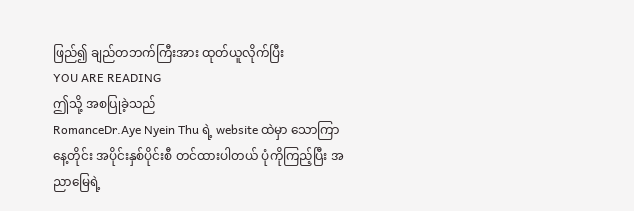ဖြည်၍ ချည်တဘက်ကြီးအား ထုတ်ယူလိုက်ပြီး
YOU ARE READING
ဤသို့ အစပြုခဲ့သည်
RomanceDr.Aye Nyein Thu ရဲ့ website ထဲမှာ သောကြာနေ့တိုင်း အပိုင်းနှစ်ပိုင်းစီ တင်ထားပါတယ် ပုံကိုကြည့်ပြီး အညာမြေရဲ့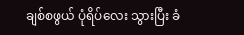ချစ်စဖွယ် ပုံရိပ်လေး သွားပြီး ခံ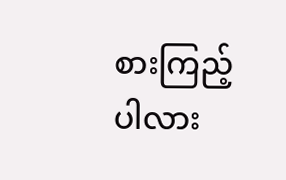စားကြည့်ပါလား